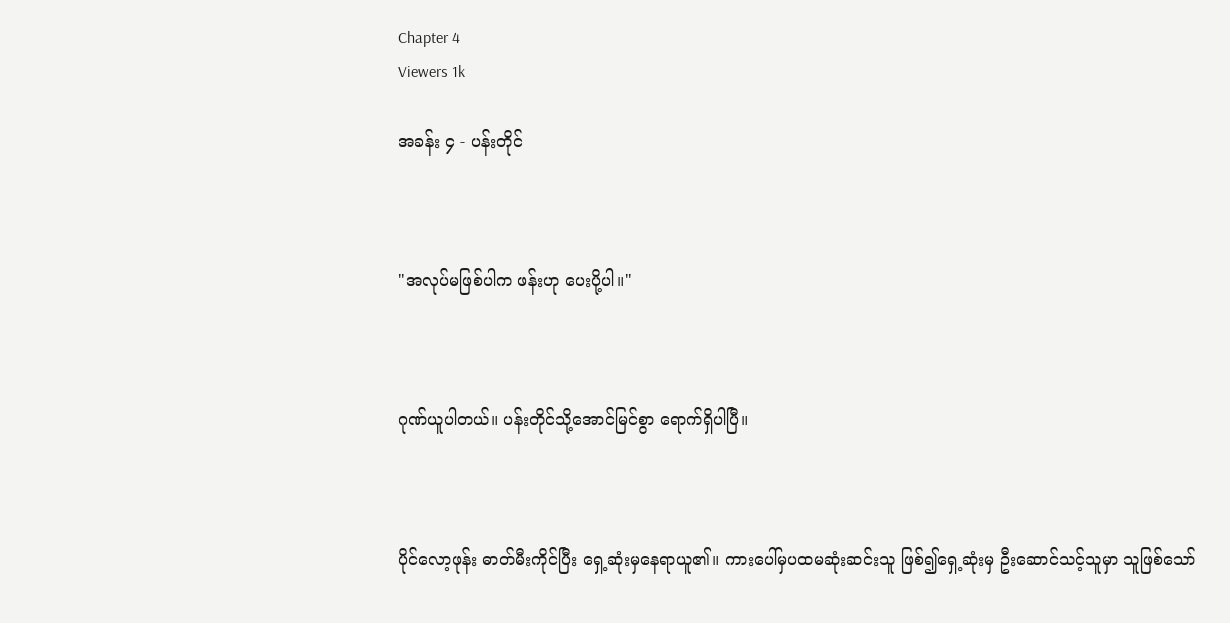Chapter 4
Viewers 1k

အခန်း ၄ - ပန်းတိုင်



"အလုပ်မဖြစ်ပါက ဖန်းဟု ပေးပို့ပါ။"



ဂုဏ်ယူပါတယ်။ ပန်းတိုင်သို့အောင်မြင်စွာ ရောက်ရှိပါပြီ။



ပိုင်လော့ဖုန်း ဓာတ်မီးကိုင်ပြီး ရှေ့ဆုံးမှနေရာယူ၏။ ကားပေါ်မှပထမဆုံးဆင်းသူ ဖြစ်၍ရှေ့ဆုံးမှ ဦးဆောင်သင့်သူမှာ သူဖြစ်သော်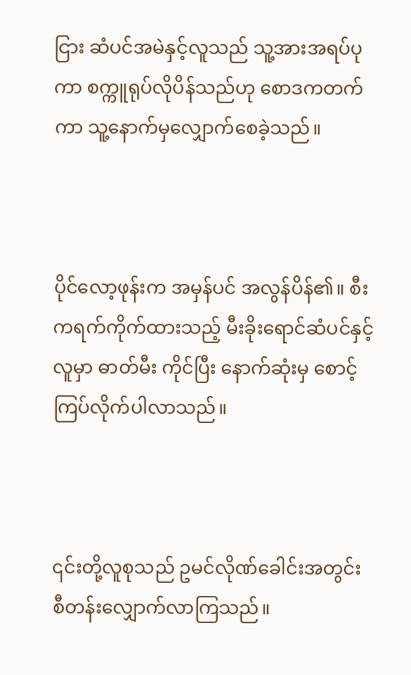ငြား ဆံပင်အမဲနှင့်လူသည် သူ့အားအရပ်ပုကာ စက္ကူရုပ်လိုပိန်သည်ဟု စောဒကတက်ကာ သူ့နောက်မှလျှောက်စေခဲ့သည်။



ပိုင်လော့ဖုန်းက အမှန်ပင် အလွန်ပိန်၏။ စီးကရက်ကိုက်ထားသည့် မီးခိုးရောင်ဆံပင်နှင့်လူမှာ ဓာတ်မီး ကိုင်ပြီး နောက်ဆုံးမှ စောင့်ကြပ်လိုက်ပါလာသည်။



၎င်းတို့လူစုသည် ဥမင်လိုဏ်ခေါင်းအတွင်း စီတန်းလျှောက်လာကြသည်။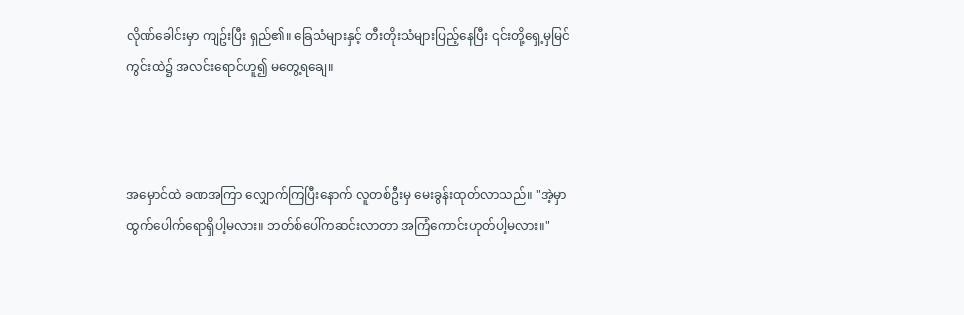လိုဏ်ခေါင်းမှာ ကျဥ်းပြီး ရှည်၏။ ခြေသံများနှင့် တီးတိုးသံများပြည့်နေပြီး ၎င်းတို့ရှေ့မှမြင်ကွင်းထဲ၌ အလင်းရောင်ဟူ၍ မတွေ့ရချေ။



အမှောင်ထဲ ခဏအကြာ လျှောက်ကြပြီးနောက် လူတစ်ဦးမှ မေးခွန်းထုတ်လာသည်။ "အဲ့မှာထွက်ပေါက်ရောရှိပါ့မလား။ ဘတ်စ်ပေါ်ကဆင်းလာတာ အကြံကောင်းဟုတ်ပါ့မလား။"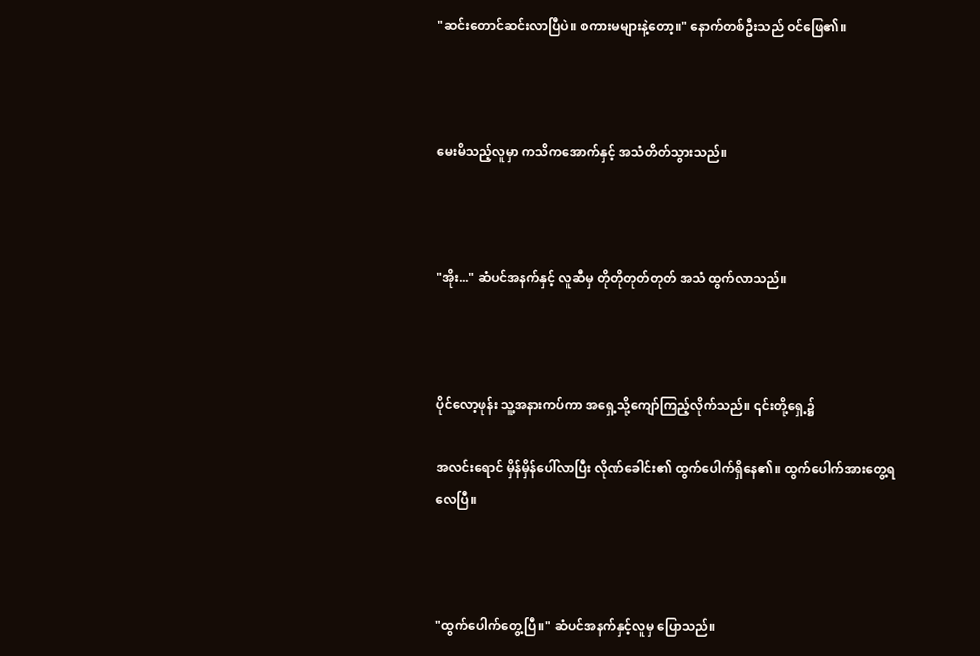"ဆင်းတောင်ဆင်းလာပြီပဲ။ စကားမများနဲ့တော့။" နောက်တစ်ဦးသည် ဝင်ဖြေ၏။



မေးမိသည့်လူမှာ ကသိကအောက်နှင့် အသံတိတ်သွားသည်။



"အိုး..." ဆံပင်အနက်နှင့် လူဆီမှ တိုတိုတုတ်တုတ် အသံ ထွက်လာသည်။



ပိုင်လော့ဖုန်း သူ့အနားကပ်ကာ အရှေ့သို့ကျော်ကြည့်လိုက်သည်။ ၎င်းတို့ရှေ့၌

အလင်းရောင် မှိန်မှိန်ပေါ်လာပြီး လိုဏ်ခေါင်း၏ ထွက်ပေါက်ရှိနေ၏။ ထွက်ပေါက်အားတွေ့ရလေပြီ။



"ထွက်ပေါက်တွေ့ပြီ။" ဆံပင်အနက်နှင့်လူမှ ပြောသည်။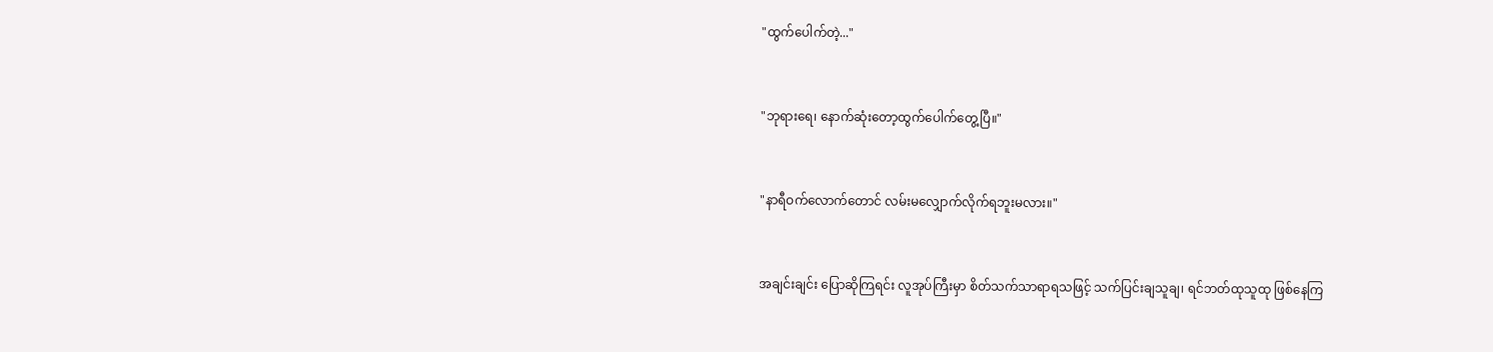"ထွက်ပေါက်တဲ့..."



"ဘုရားရေ၊ နောက်ဆုံးတော့ထွက်ပေါက်တွေ့ပြီ။"



"နာရီဝက်လောက်တောင် လမ်းမလျှောက်လိုက်ရဘူးမလား။"



အချင်းချင်း ပြောဆိုကြရင်း လူအုပ်ကြီးမှာ စိတ်သက်သာရာရသဖြင့် သက်ပြင်းချသူချ၊ ရင်ဘတ်ထုသူထု ဖြစ်နေကြ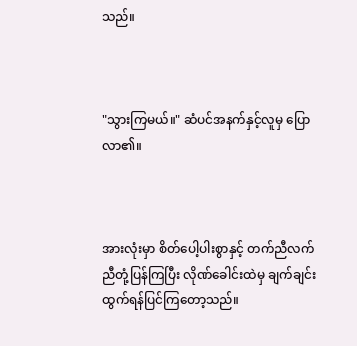သည်။



"သွားကြမယ်။" ဆံပင်အနက်နှင့်လူမှ ပြောလာ၏။



အားလုံးမှာ စိတ်ပေါ့ပါးစွာနှင့် တက်ညီလက်ညီတုံ့ပြန်ကြပြီး လိုဏ်ခေါင်းထဲမှ ချက်ချင်းထွက်ရန်ပြင်ကြတော့သည်။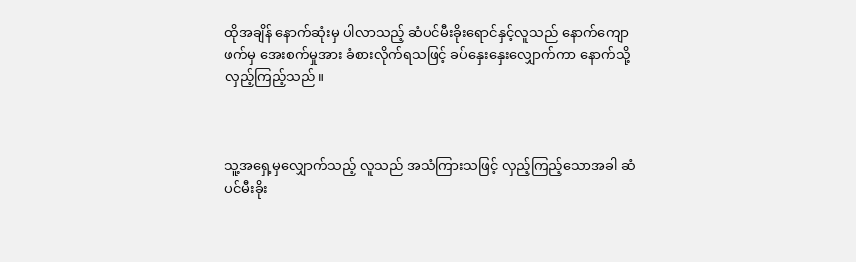ထိုအချိန် နောက်ဆုံးမှ ပါလာသည့် ဆံပင်မီးခိုးရောင်နှင့်လူသည် နောက်ကျောဖက်မှ အေးစက်မှုအား ခံစားလိုက်ရသဖြင့် ခပ်နှေးနှေးလျှောက်ကာ နောက်သို့လှည့်ကြည့်သည်။



သူ့အရှေ့မှလျှောက်သည့် လူသည် အသံကြားသဖြင့် လှည့်ကြည့်သောအခါ ဆံပင်မီးခိုး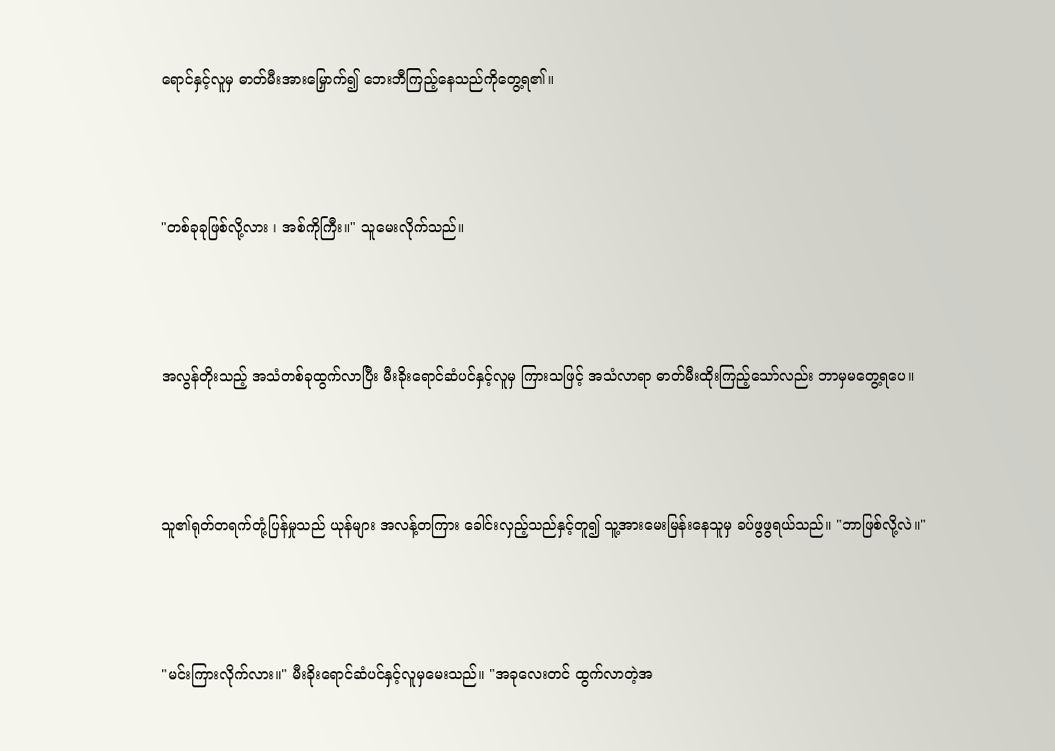ရောင်နှင့်လူမှ ဓာတ်မီးအားမြှောက်၍ ဘေးဘီကြည့်နေသည်ကိုတွေ့ရ၏။



"တစ်ခုခုဖြစ်လို့လား ၊ အစ်ကိုကြီး။" သူမေးလိုက်သည်။



အလွန်တိုးသည့် အသံတစ်ခုထွက်လာပြီး မီးခိုးရောင်ဆံပင်နှင့်လူမှ ကြားသဖြင့် အသံလာရာ ဓာတ်မီးထိုးကြည့်သော်လည်း ဘာမှမတွေ့ရပေ။



သူ၏ရုတ်တရက်တုံ့ပြန်မှုသည် ယုန်များ အလန့်တကြား ခေါင်းလှည့်သည်နှင့်တူ၍ သူ့အားမေးမြန်းနေသူမှ ခပ်ဖွဖွရယ်သည်။ "ဘာဖြစ်လို့လဲ။"



"မင်းကြားလိုက်လား။" မီးခိုးရောင်ဆံပင်နှင့်လူမှမေးသည်။ "အခုလေးတင် ထွက်လာတဲ့အ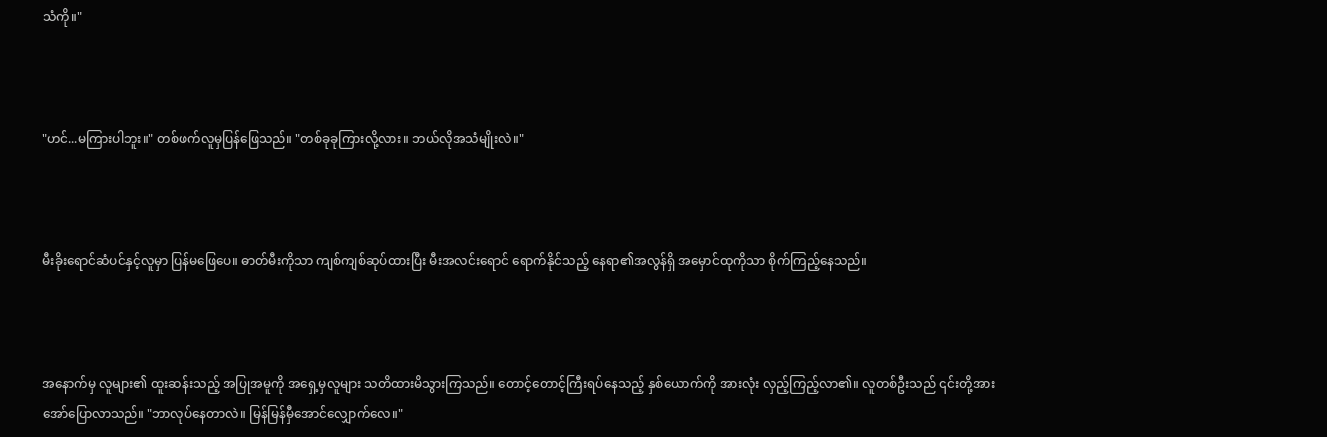သံကို။"



"ဟင်...မကြားပါဘူး။" တစ်ဖက်လူမှပြန်ဖြေသည်။ "တစ်ခုခုကြားလို့လား။ ဘယ်လိုအသံမျိုးလဲ။"



မီးခိုးရောင်ဆံပင်နှင့်လူမှာ ပြန်မဖြေပေ။ ဓာတ်မီးကိုသာ ကျစ်ကျစ်ဆုပ်ထားပြီး မီးအလင်းရောင် ရောက်နိုင်သည့် နေရာ၏အလွန်ရှိ အမှောင်ထုကိုသာ စိုက်ကြည့်နေသည်။



အနောက်မှ လူများ၏ ထူးဆန်းသည့် အပြုအမူကို အရှေ့မှလူများ သတိထားမိသွားကြသည်။ တောင့်တောင့်ကြီးရပ်နေသည့် နှစ်ယောက်ကို အားလုံး လှည့်ကြည့်လာ၏။ လူတစ်ဦးသည် ၎င်းတို့အား အော်ပြောလာသည်။ "ဘာလုပ်နေတာလဲ။ မြန်မြန်မှီအောင်လျှောက်လေ။"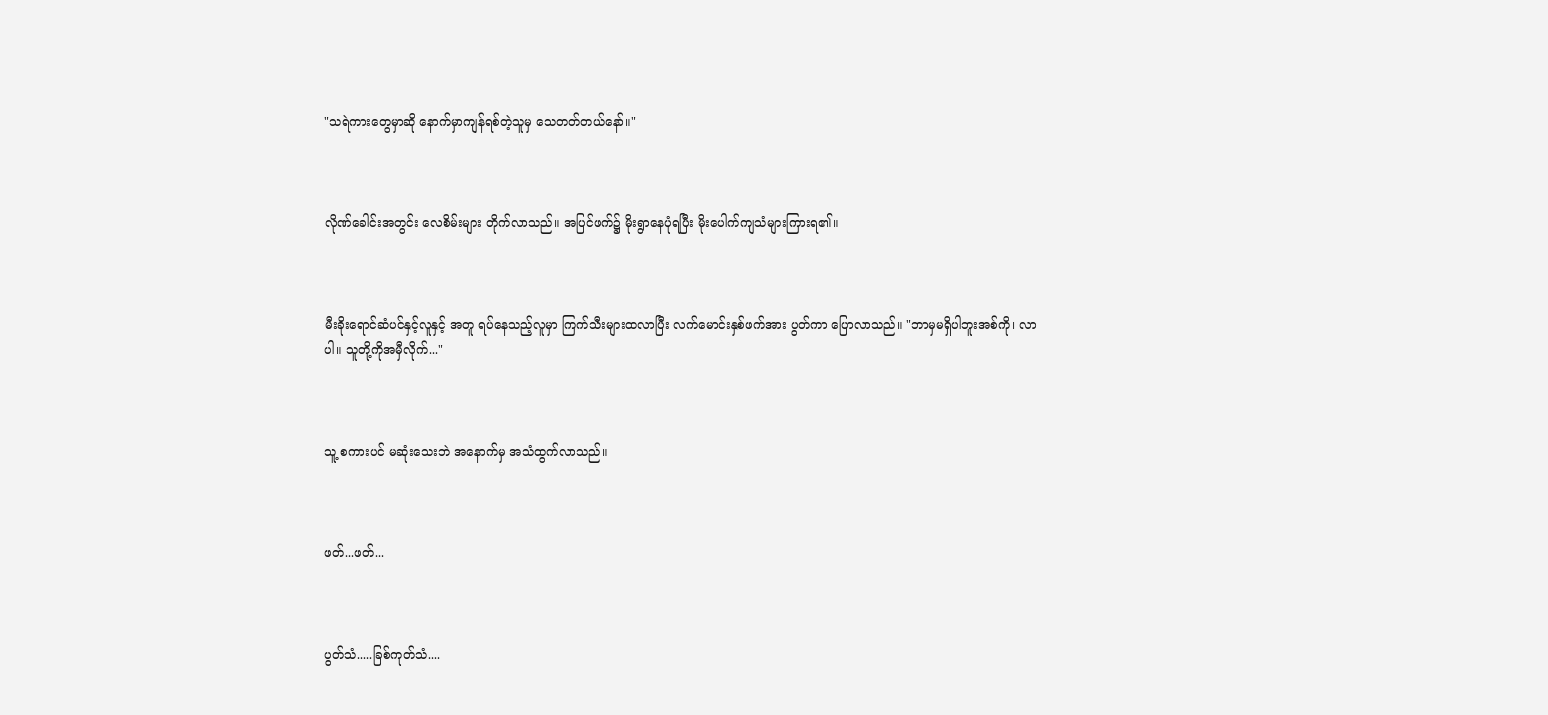"သရဲကားတွေမှာဆို နောက်မှာကျန်ရစ်တဲ့သူမှ သေတတ်တယ်နော်။"



လိုဏ်ခေါင်းအတွင်း လေစိမ်းများ တိုက်လာသည်။ အပြင်ဖက်၌ မိုးရွာနေပုံရပြီး မိုးပေါက်ကျသံများကြားရ၏။



မီးခိုးရောင်ဆံပင်နှင့်လူနှင့် အတူ ရပ်နေသည့်လူမှာ ကြက်သီးများထလာပြီး လက်မောင်းနှစ်ဖက်အား ပွတ်ကာ ပြောလာသည်။ "ဘာမှမရှိပါဘူးအစ်ကို၊ လာပါ။ သူတို့ကိုအမှီလိုက်..."



သူ့ စကားပင် မဆုံးသေးဘဲ အနောက်မှ အသံထွက်လာသည်။



ဖတ်...ဖတ်...



ပွတ်သံ.....ခြစ်ကုတ်သံ....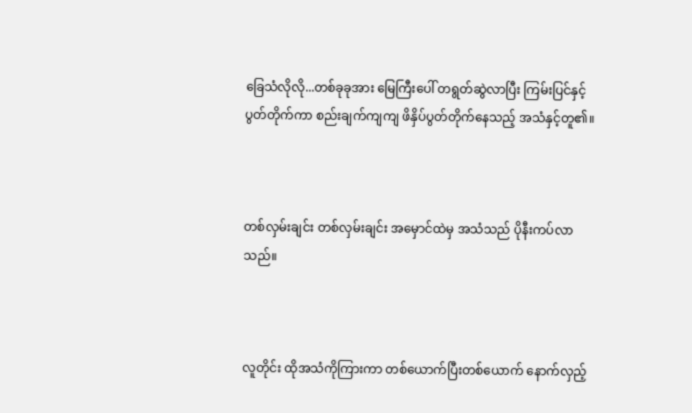ခြေသံလိုလို...တစ်ခုခုအား မြေကြီးပေါ် တရွတ်ဆွဲလာပြီး ကြမ်းပြင်နှင့်ပွတ်တိုက်ကာ စည်းချက်ကျကျ ဖိနှိပ်ပွတ်တိုက်နေသည့် အသံနှင့်တူ၏။



တစ်လှမ်းချင်း တစ်လှမ်းချင်း အမှောင်ထဲမှ အသံသည် ပိုနီးကပ်လာသည်။



လူတိုင်း ထိုအသံကိုကြားကာ တစ်ယောက်ပြီးတစ်ယောက် နောက်လှည့်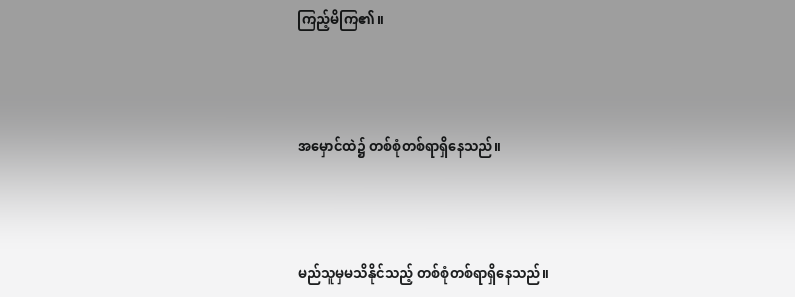ကြည့်မိကြ၏။



အမှောင်ထဲ၌ တစ်စုံတစ်ရာရှိနေသည်။



မည်သူမှမသိနိုင်သည့် တစ်စုံတစ်ရာရှိနေသည်။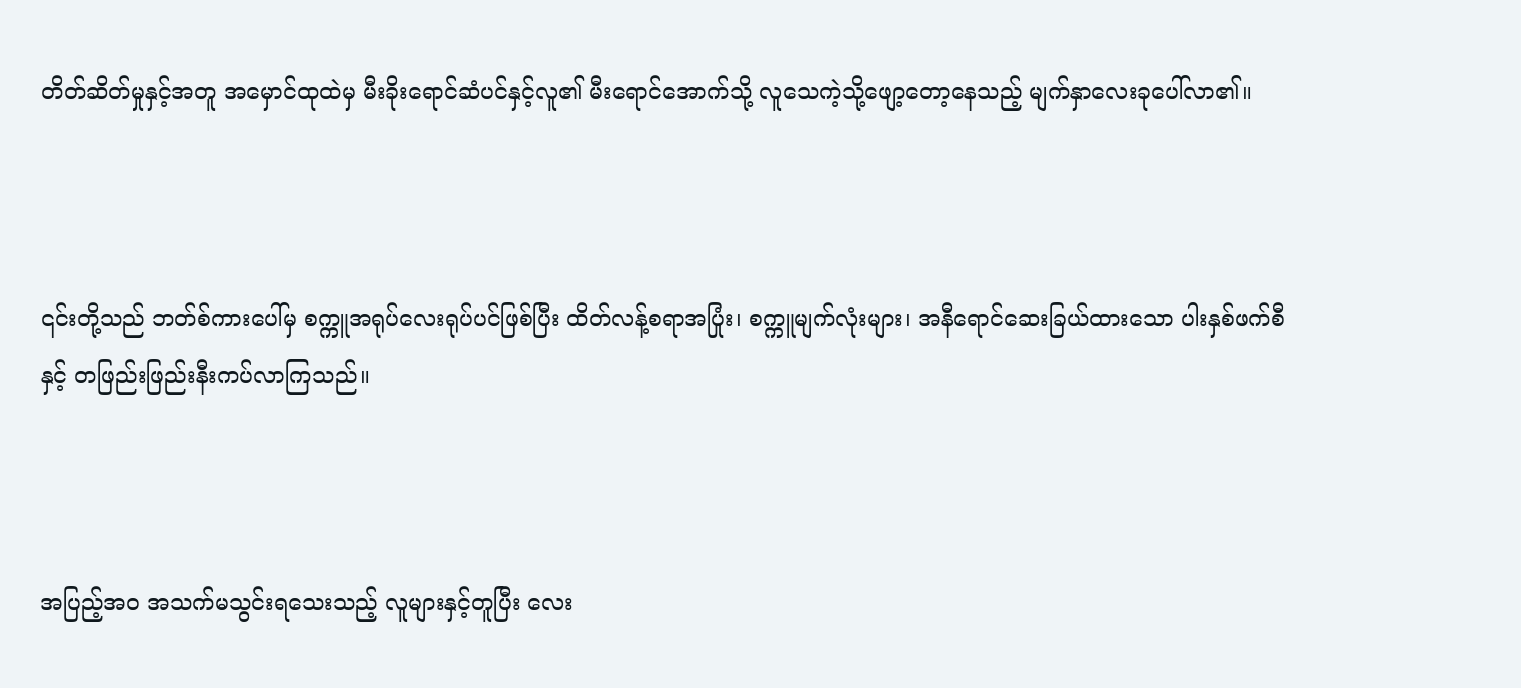တိတ်ဆိတ်မှုနှင့်အတူ အမှောင်ထုထဲမှ မီးခိုးရောင်ဆံပင်နှင့်လူ၏ မီးရောင်အောက်သို့ လူသေကဲ့သို့ဖျော့တော့နေသည့် မျက်နှာလေးခုပေါ်လာ၏။



၎င်းတို့သည် ဘတ်စ်ကားပေါ်မှ စက္ကူအရုပ်လေးရုပ်ပင်ဖြစ်ပြီး ထိတ်လန့်စရာအပြုံး၊ စက္ကူမျက်လုံးများ၊ အနီရောင်ဆေးခြယ်ထားသော ပါးနှစ်ဖက်စီနှင့် တဖြည်းဖြည်းနီးကပ်လာကြသည်။



အပြည့်အဝ အသက်မသွင်းရသေးသည့် လူများနှင့်တူပြီး လေး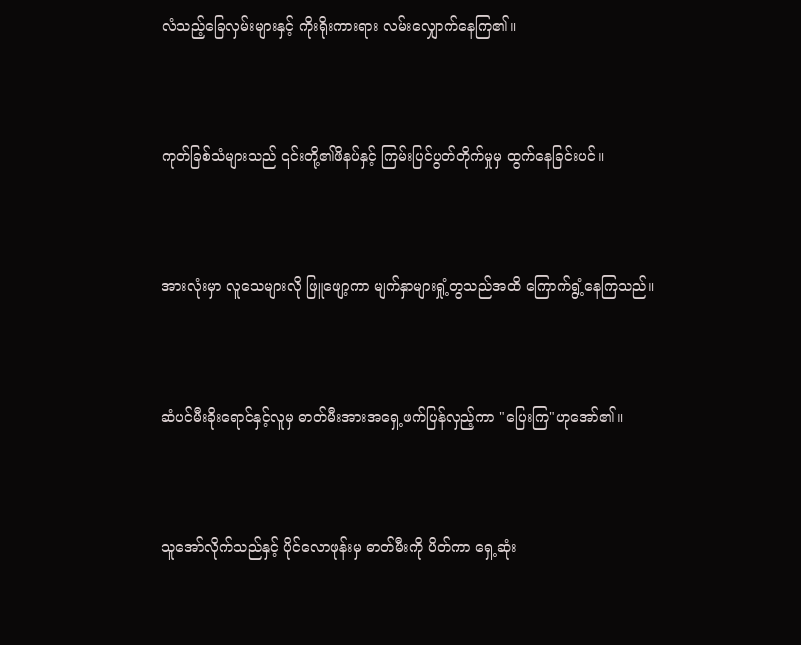လံသည့်ခြေလှမ်းများနှင့် ကိုးရိုးကားရား လမ်းလျှောက်နေကြ၏။



ကုတ်ခြစ်သံများသည် ၎င်းတို့၏ဖိနပ်နှင့် ကြမ်းပြင်ပွတ်တိုက်မှုမှ ထွက်နေခြင်းပင်။



အားလုံးမှာ လူသေများလို ဖြူဖျော့ကာ မျက်နှာများရှုံ့တွသည်အထိ ကြောက်ရွံ့နေကြသည်။



ဆံပင်မီးခိုးရောင်နှင့်လူမှ ဓာတ်မီးအားအရှေ့ဖက်ပြန်လှည့်ကာ "ပြေးကြ"ဟုအော်၏။



သူအော်လိုက်သည်နှင့် ပိုင်လောဖုန်းမှ ဓာတ်မီးကို ပိတ်ကာ ရှေ့ဆုံး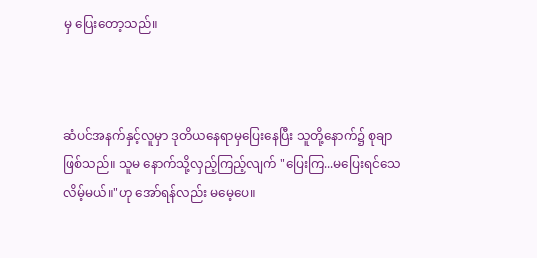မှ ပြေးတော့သည်။



ဆံပင်အနက်နှင့်လူမှာ ဒုတိယနေရာမှပြေးနေပြီး သူတို့နောက်၌ စုချာဖြစ်သည်။ သူမ နောက်သို့လှည့်ကြည့်လျက် "ပြေးကြ...မပြေးရင်သေလိမ့်မယ်။"ဟု အော်ရန်လည်း မမေ့ပေ။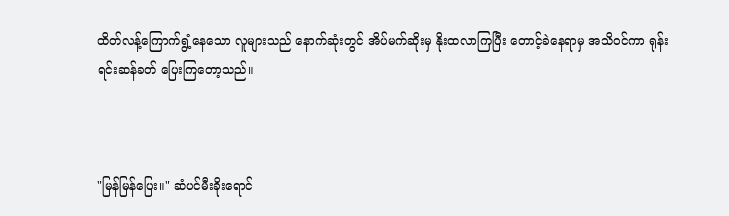ထိတ်လန့်ကြောက်ရွံ့နေသော လူများသည် နောက်ဆုံးတွင် အိပ်မက်ဆိုးမှ နိုးထလာကြပြီး တောင့်ခဲနေရာမှ အသိဝင်ကာ ရုန်းရင်းဆန်ခတ် ပြေးကြတော့သည်။



"မြန်မြန်ပြေး။" ဆံပင်မီးခိုးရောင်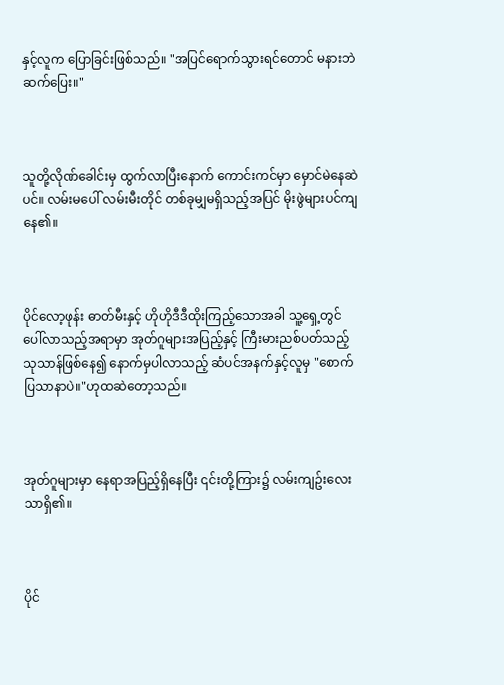နှင့်လူက ပြောခြင်းဖြစ်သည်။ "အပြင်ရောက်သွားရင်တောင် မနားဘဲဆက်ပြေး။"



သူတို့လိုဏ်ခေါင်းမှ ထွက်လာပြီးနောက် ကောင်းကင်မှာ မှောင်မဲနေဆဲပင်။ လမ်းမပေါ် လမ်းမီးတိုင် တစ်ခုမျှမရှိသည့်အပြင် မိုးဖွဲများပင်ကျနေ၏။



ပိုင်လော့ဖုန်း ဓာတ်မီးနှင့် ဟိုဟိုဒီဒီထိုးကြည့်သောအခါ သူ့ရှေ့တွင် ပေါ်လာသည့်အရာမှာ အုတ်ဂူများအပြည့်နှင့် ကြီးမားညစ်ပတ်သည့် သုသာန်ဖြစ်နေ၍ နောက်မှပါလာသည့် ဆံပင်အနက်နှင့်လူမှ "စောက်ပြသာနာပဲ။"ဟုထဆဲတော့သည်။



အုတ်ဂူများမှာ နေရာအပြည့်ရှိနေပြီး ၎င်းတို့ကြား၌ လမ်းကျဥ်းလေးသာရှိ၏။



ပိုင်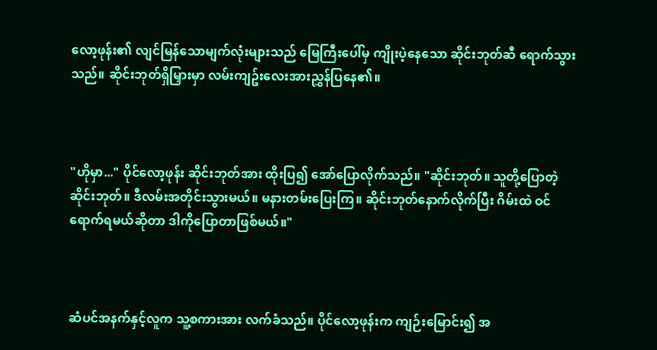လော့ဖုန်း၏ လျင်မြန်သောမျက်လုံးများသည် မြေကြီးပေါ်မှ ကျိုးပဲ့နေသော ဆိုင်းဘုတ်ဆီ ရောက်သွားသည်။ ဆိုင်းဘုတ်ရှိမြှားမှာ လမ်းကျဥ်းလေးအားညွှန်ပြနေ၏။



"ဟိုမှာ..." ပိုင်လော့ဖုန်း ဆိုင်းဘုတ်အား ထိုးပြ၍ အော်ပြောလိုက်သည်။ "ဆိုင်းဘုတ်။ သူတို့ပြောတဲ့ဆိုင်းဘုတ်။ ဒီလမ်းအတိုင်းသွားမယ်။ မနားတမ်းပြေးကြ။ ဆိုင်းဘုတ်နောက်လိုက်ပြီး ဂိမ်းထဲ ဝင်ရောက်ရမယ်ဆိုတာ ဒါကိုပြောတာဖြစ်မယ်။"



ဆံပင်အနက်နှင့်လူက သူ့စကားအား လက်ခံသည်။ ပိုင်လော့ဖုန်းက ကျဉ်းမြောင်း၍ အ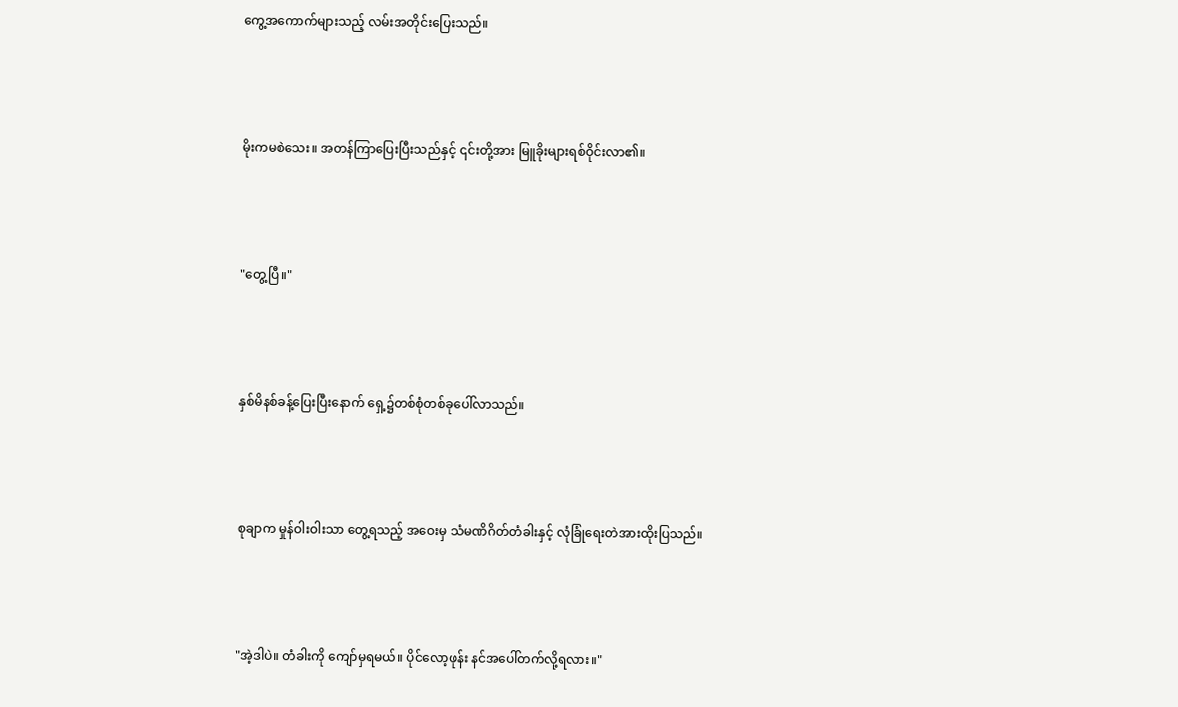ကွေ့အကောက်များသည့် လမ်းအတိုင်းပြေးသည်။



မိုးကမစဲသေး။ အတန်ကြာပြေးပြီးသည်နှင့် ၎င်းတို့အား မြူခိုးများရစ်ဝိုင်းလာ၏။



"တွေ့ပြီ။"



နှစ်မိနစ်ခန့်ပြေးပြီးနောက် ရှေ့၌တစ်စုံတစ်ခုပေါ်လာသည်။



စုချာက မှုန်ဝါးဝါးသာ တွေ့ရသည့် အဝေးမှ သံမဏိဂိတ်တံခါးနှင့် လုံခြုံရေးတဲအားထိုးပြသည်။



"အဲ့ဒါပဲ။ တံခါးကို ကျော်မှရမယ်။ ပိုင်လော့ဖုန်း နင်အပေါ်တက်လို့ရလား။"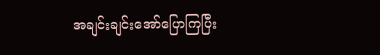အချင်းချင်းအော်ပြောကြပြီး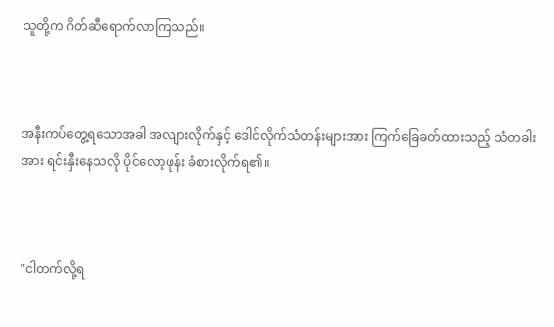သူတို့က ဂိတ်ဆီရောက်လာကြသည်။



အနီးကပ်တွေ့ရသောအခါ အလျားလိုက်နှင့် ဒေါင်လိုက်သံတန်းများအား ကြက်ခြေခတ်ထားသည့် သံတခါးအား ရင်းနှီးနေသလို ပိုင်လော့ဖုန်း ခံစားလိုက်ရ၏။



"ငါတက်လို့ရ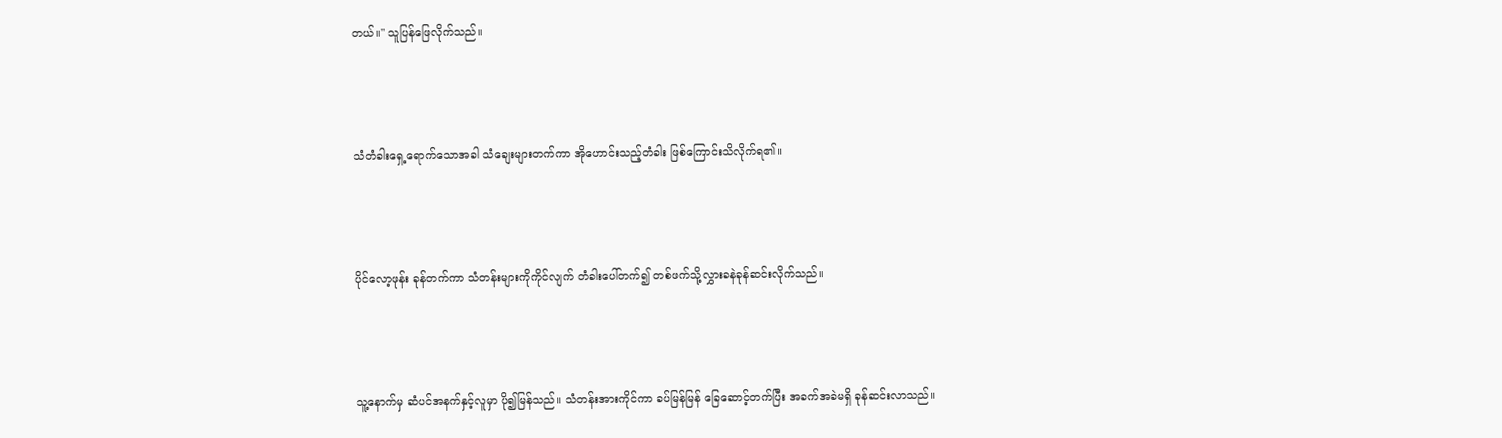တယ်။" သူပြန်ဖြေလိုက်သည်။



သံတံခါးရှေ့ရောက်သောအခါ သံချေးများတက်ကာ အိုဟောင်းသည့်တံခါး ဖြစ်ကြောင်းသိလိုက်ရ၏။



ပိုင်လော့ဖုန်း ခုန်တက်ကာ သံတန်းများကိုကိုင်လျက် တံခါးပေါ်တက်၍ တစ်ဖက်သို့လွှားခနဲခုန်ဆင်းလိုက်သည်။



သူ့နောက်မှ ဆံပင်အနက်နှင့်လူမှာ ပို၍မြန်သည်။ သံတန်းအားကိုင်ကာ ခပ်မြန်မြန် ခြေဆောင့်တက်ပြီး အခက်အခဲမရှိ ခုန်ဆင်းလာသည်။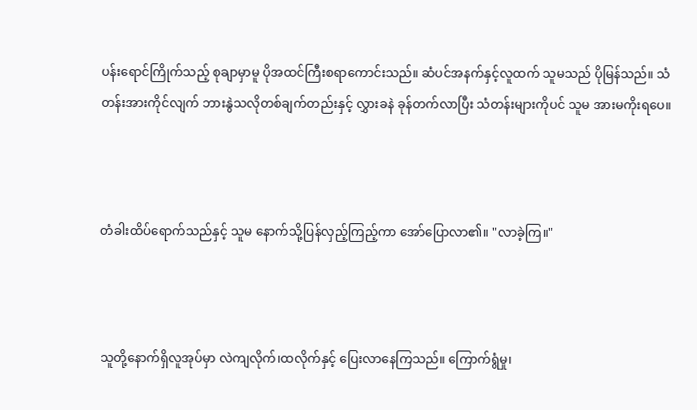ပန်းရောင်ကြိုက်သည့် စုချာမှာမူ ပိုအထင်ကြီးစရာကောင်းသည်။ ဆံပင်အနက်နှင့်လူထက် သူမသည် ပိုမြန်သည်။ သံတန်းအားကိုင်လျက် ဘားနွဲသလိုတစ်ချက်တည်းနှင့် လွှားခနဲ ခုန်တက်လာပြီး သံတန်းများကိုပင် သူမ အားမကိုးရပေ။



တံခါးထိပ်ရောက်သည်နှင့် သူမ နောက်သို့ပြန်လှည့်ကြည့်ကာ အော်ပြောလာ၏။ "လာခဲ့ကြ။"



သူတို့နောက်ရှိလူအုပ်မှာ လဲကျလိုက်၊ထလိုက်နှင့် ပြေးလာနေကြသည်။ ကြောက်ရွံမှု၊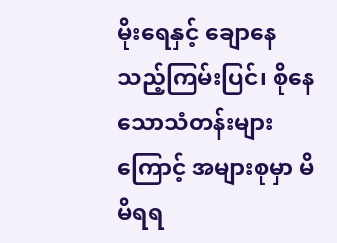မိုးရေနှင့် ချောနေသည့်ကြမ်းပြင်၊ စိုနေသောသံတန်းများကြောင့် အများစုမှာ မိမိရရ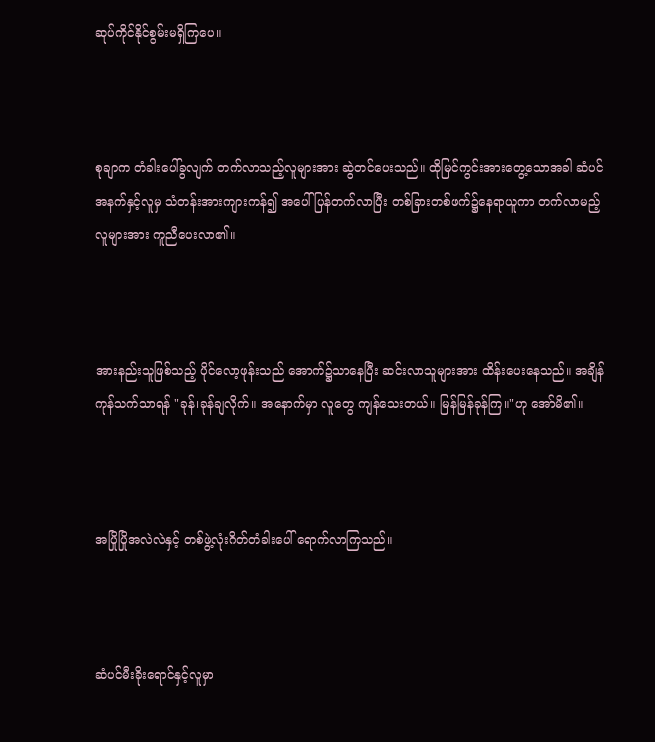ဆုပ်ကိုင်နိုင်စွမ်းမရှိကြပေ။



စုချာက တံခါးပေါ်ခွလျက် တက်လာသည့်လူများအား ဆွဲတင်ပေးသည်။ ထိုမြင်ကွင်းအားတွေ့သောအခါ ဆံပင်အနက်နှင့်လူမှ သံတန်းအားကျားကန်၍ အပေါ်ပြန်တက်လာပြီး တစ်ခြားတစ်ဖက်၌နေရာယူကာ တက်လာမည့်လူများအား ကူညီပေးလာ၏။



အားနည်းသူဖြစ်သည့် ပိုင်လော့ဖုန်းသည် အောက်၌သာနေပြီး ဆင်းလာသူများအား ထိန်းပေးနေသည်။ အချိန်ကုန်သက်သာရန် "ခုန်၊ခုန်ချလိုက်။ အနောက်မှာ လူတွေ ကျန်သေးတယ်။ မြန်မြန်ခုန်ကြ။"ဟု အော်မိ၏။



အပြိုပြိုအလဲလဲနှင့် တစ်ဖွဲ့လုံးဂိတ်တံခါးပေါ် ရောက်လာကြသည်။



ဆံပင်မီးခိုးရောင်နှင့်လူမှာ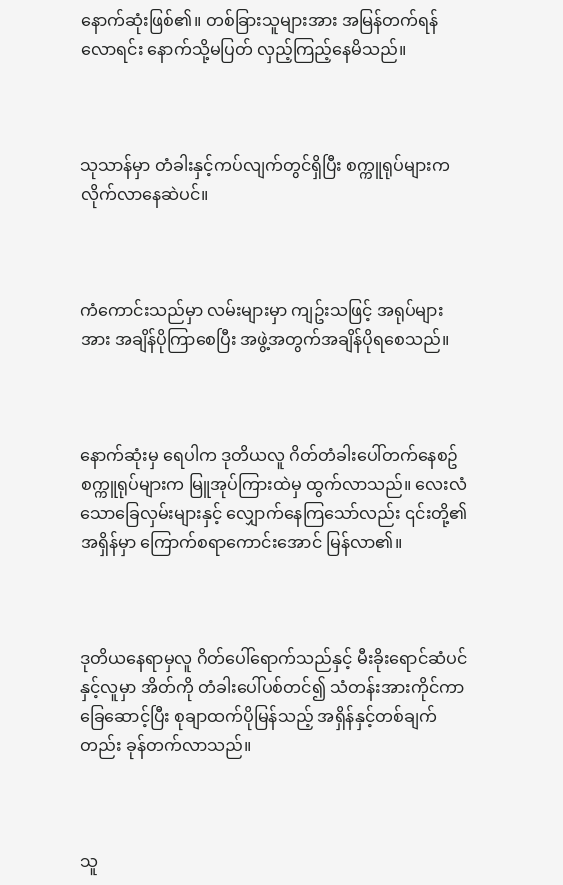နောက်ဆုံးဖြစ်၏။ တစ်ခြားသူများအား အမြန်တက်ရန်လောရင်း နောက်သို့မပြတ် လှည့်ကြည့်နေမိသည်။



သုသာန်မှာ တံခါးနှင့်ကပ်လျက်တွင်ရှိပြီး စက္ကူရုပ်များက လိုက်လာနေဆဲပင်။



ကံကောင်းသည်မှာ လမ်းများမှာ ကျဥ်းသဖြင့် အရုပ်များအား အချိန်ပိုကြာစေပြီး အဖွဲ့အတွက်အချိန်ပိုရစေသည်။



နောက်ဆုံးမှ ရေပါက ဒုတိယလူ ဂိတ်တံခါးပေါ်တက်နေစဥ် စက္ကူရုပ်များက မြူအုပ်ကြားထဲမှ ထွက်လာသည်။ လေးလံသောခြေလှမ်းများနှင့် လျှောက်နေကြသော်လည်း ၎င်းတို့၏အရှိန်မှာ ကြောက်စရာကောင်းအောင် မြန်လာ၏။



ဒုတိယနေရာမှလူ ဂိတ်ပေါ်ရောက်သည်နှင့် မီးခိုးရောင်ဆံပင်နှင့်လူမှာ အိတ်ကို တံခါးပေါ်ပစ်တင်၍ သံတန်းအားကိုင်ကာ ခြေဆောင့်ပြီး စုချာထက်ပိုမြန်သည့် အရှိန်နှင့်တစ်ချက်တည်း ခုန်တက်လာသည်။



သူ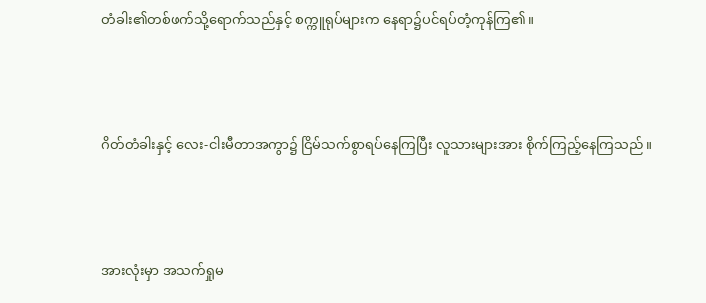တံခါး၏တစ်ဖက်သို့ရောက်သည်နှင့် စက္ကူရုပ်များက နေရာ၌ပင်ရပ်တံ့ကုန်ကြ၏။



ဂိတ်တံခါးနှင့် လေး-ငါးမီတာအကွာ၌ ငြိမ်သက်စွာရပ်နေကြပြီး လူသားများအား စိုက်ကြည့်နေကြသည်။



အားလုံးမှာ အသက်ရှုမ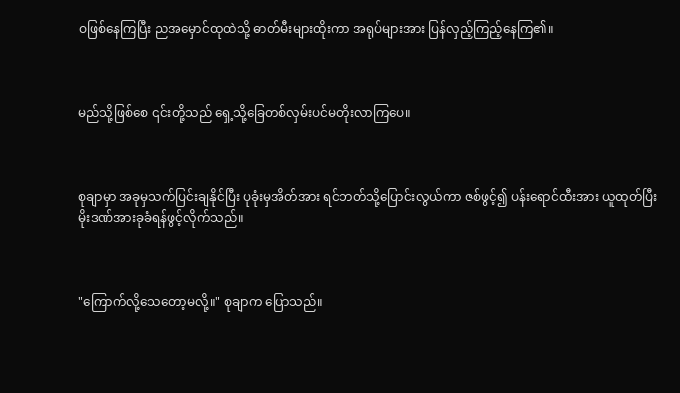ဝဖြစ်နေကြပြီး ညအမှောင်ထုထဲသို့ ဓာတ်မီးများထိုးကာ အရုပ်များအား ပြန်လှည့်ကြည့်နေကြ၏။



မည်သို့ဖြစ်စေ ၎င်းတို့သည် ရှေ့သို့ခြေတစ်လှမ်းပင်မတိုးလာကြပေ။



စုချာမှာ အခုမှသက်ပြင်းချနိုင်ပြီး ပုခုံးမှအိတ်အား ရင်ဘတ်သို့ပြောင်းလွယ်ကာ ဇစ်ဖွင့်၍ ပန်းရောင်ထီးအား ယူထုတ်ပြီး မိုးဒဏ်အားခုခံရန်ဖွင့်လိုက်သည်။



"ကြောက်လို့သေတော့မလို့။" စုချာက ပြောသည်။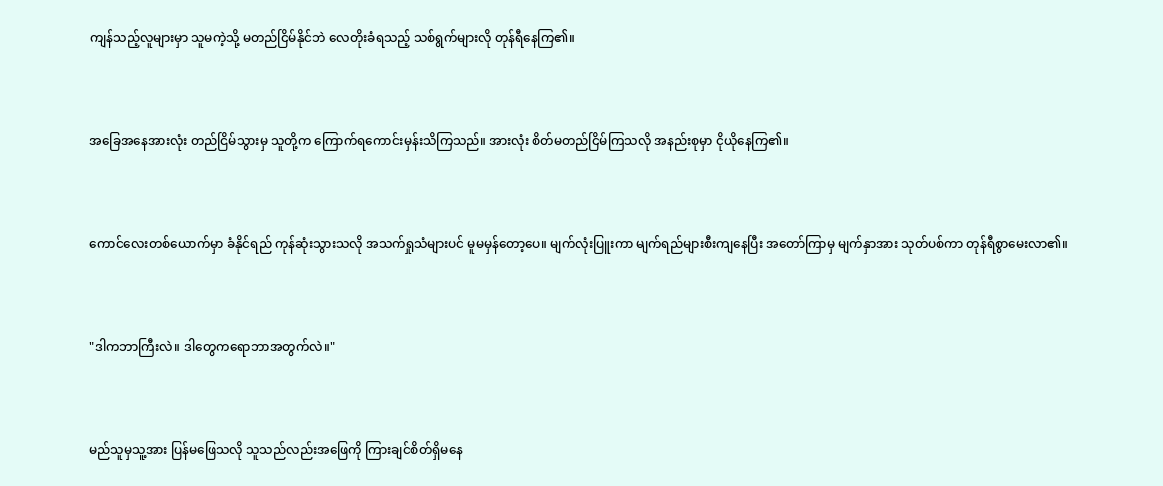ကျန်သည့်လူများမှာ သူမကဲ့သို့ မတည်ငြိမ်နိုင်ဘဲ လေတိုးခံရသည့် သစ်ရွက်များလို တုန်ရီနေကြ၏။



အခြေအနေအားလုံး တည်ငြိမ်သွားမှ သူတို့က ကြောက်ရကောင်းမှန်းသိကြသည်။ အားလုံး စိတ်မတည်ငြိမ်ကြသလို အနည်းစုမှာ ငိုယိုနေကြ၏။



ကောင်လေးတစ်ယောက်မှာ ခံနိုင်ရည် ကုန်ဆုံးသွားသလို အသက်ရှုသံများပင် မူမမှန်တော့ပေ။ မျက်လုံးပြူးကာ မျက်ရည်များစီးကျနေပြီး အတော်ကြာမှ မျက်နှာအား သုတ်ပစ်ကာ တုန်ရီစွာမေးလာ၏။



"ဒါကဘာကြီးလဲ။ ဒါတွေကရောဘာအတွက်လဲ။"



မည်သူမှသူ့အား ပြန်မဖြေသလို သူသည်လည်းအဖြေကို ကြားချင်စိတ်ရှိမနေ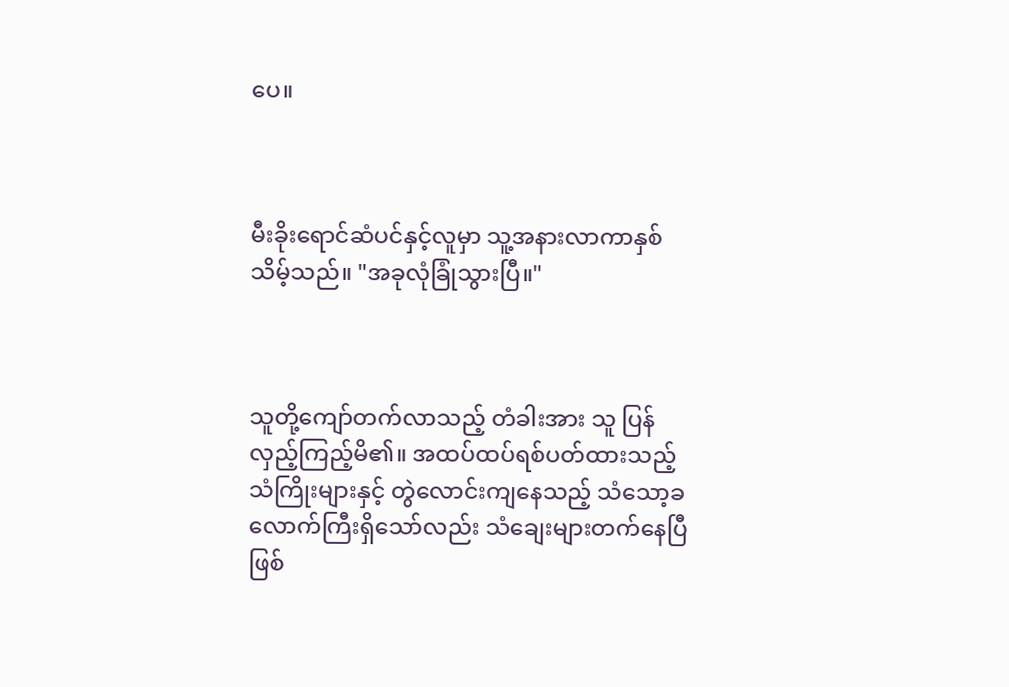ပေ။



မီးခိုးရောင်ဆံပင်နှင့်လူမှာ သူ့အနားလာကာနှစ်သိမ့်သည်။ "အခုလုံခြုံသွားပြီ။"



သူတို့ကျော်တက်လာသည့် တံခါးအား သူ ပြန်လှည့်ကြည့်မိ၏။ အထပ်ထပ်ရစ်ပတ်ထားသည့် သံကြိုးများနှင့် တွဲလောင်းကျနေသည့် သံသော့ခလောက်ကြီးရှိသော်လည်း သံချေးများတက်နေပြီဖြစ်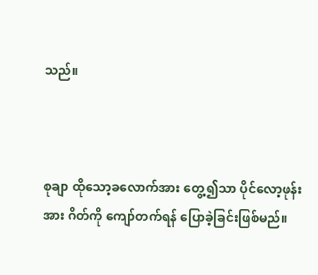သည်။



စုချာ ထိုသော့ခလောက်အား တွေ့၍သာ ပိုင်လော့ဖုန်းအား ဂိတ်ကို ကျော်တက်ရန် ပြောခဲ့ခြင်းဖြစ်မည်။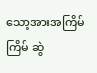သော့အားအကြိမ်ကြိမ် ဆွဲ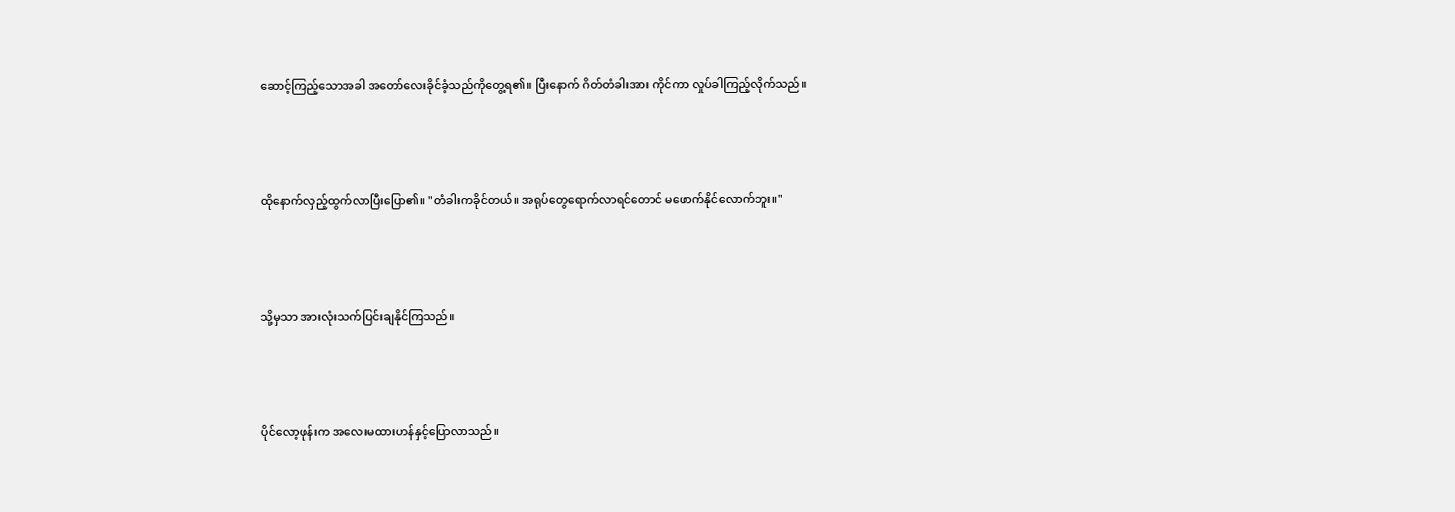ဆောင့်ကြည့်သောအခါ အတော်လေးခိုင်ခံ့သည်ကိုတွေ့ရ၏။ ပြီးနောက် ဂိတ်တံခါးအား ကိုင်ကာ လှုပ်ခါကြည့်လိုက်သည်။



ထိုနောက်လှည့်ထွက်လာပြီးပြော၏။ "တံခါးကခိုင်တယ်။ အရုပ်တွေရောက်လာရင်တောင် မဖောက်နိုင်လောက်ဘူး။"



သို့မှသာ အားလုံးသက်ပြင်းချနိုင်ကြသည်။



ပိုင်လော့ဖုန်းက အလေးမထားဟန်နှင့်ပြောလာသည်။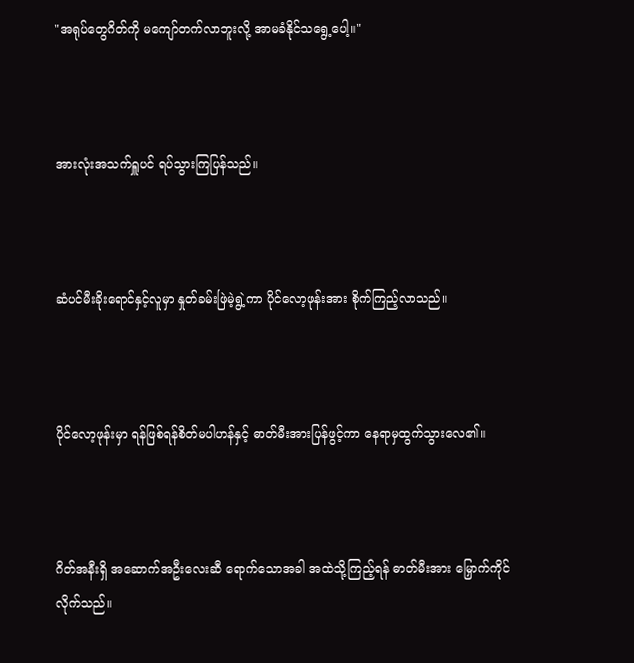"အရုပ်တွေဂိတ်ကို မကျော်တက်လာဘူးလို့ အာမခံနိုင်သရွေ့ပေါ့။"



အားလုံးအသက်ရှူပင် ရပ်သွားကြပြန်သည်။



ဆံပင်မီးခိုးရောင်နှင့်လူမှာ နှုတ်ခမ်းဖြဲမဲ့ရွဲ့ကာ ပိုင်လော့ဖုန်းအား စိုက်ကြည့်လာသည်။



ပိုင်လော့ဖုန်းမှာ ရန်ဖြစ်ရန်စိတ်မပါဟန်နှင့် ဓာတ်မီးအားပြန်ဖွင့်ကာ နေရာမှထွက်သွားလေ၏။



ဂိတ်အနီးရှိ အဆောက်အဦးလေးဆီ ရောက်သောအခါ အထဲသို့ကြည့်ရန် ဓာတ်မီးအား မြှောက်ကိုင်လိုက်သည်။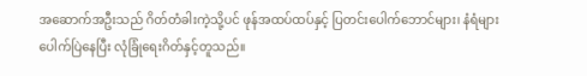အဆောက်အဦးသည် ဂိတ်တံခါးကဲ့သို့ပင် ဖုန်အထပ်ထပ်နှင့် ပြတင်းပေါက်ဘောင်များ၊ နံရံများ ပေါက်ပြဲနေပြီး လုံခြုံရေးဂိတ်နှင့်တူသည်။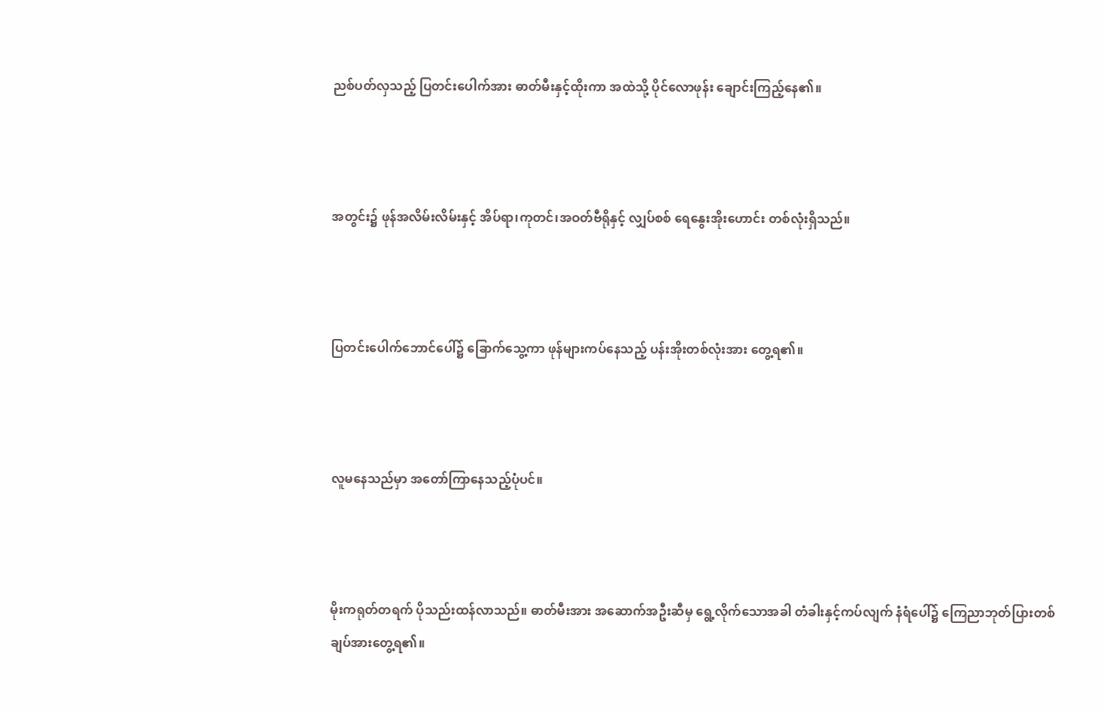ညစ်ပတ်လှသည့် ပြတင်းပေါက်အား ဓာတ်မီးနှင့်ထိုးကာ အထဲသို့ ပိုင်လောဖုန်း ချောင်းကြည့်နေ၏။



အတွင်း၌ ဖုန်အလိမ်းလိမ်းနှင့် အိပ်ရာ၊ကုတင်၊အဝတ်ဗီရိုနှင့် လျှပ်စစ် ရေနွေးအိုးဟောင်း တစ်လုံးရှိသည်။



ပြတင်းပေါက်ဘောင်ပေါ်၌ ခြောက်သွေ့ကာ ဖုန်များကပ်နေသည့် ပန်းအိုးတစ်လုံးအား တွေ့ရ၏။



လူမနေသည်မှာ အတော်ကြာနေသည့်ပုံပင်။



မိုးကရုတ်တရက် ပိုသည်းထန်လာသည်။ ဓာတ်မီးအား အဆောက်အဦးဆီမှ ရွေ့လိုက်သောအခါ တံခါးနှင့်ကပ်လျက် နံရံပေါ်၌ ကြေညာဘုတ်ပြားတစ်ချပ်အားတွေ့ရ၏။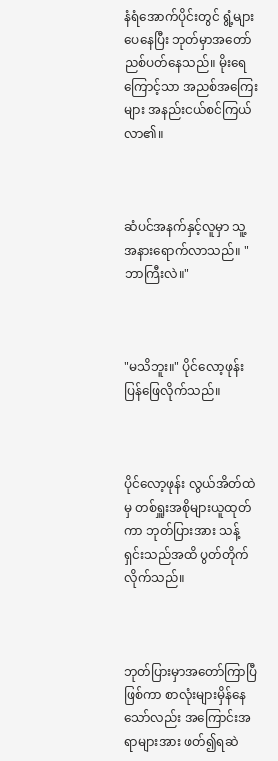နံရံအောက်ပိုင်းတွင် ရွံ့များပေနေပြီး ဘုတ်မှာအတော်ညစ်ပတ်နေသည်။ မိုးရေကြောင့်သာ အညစ်အကြေးများ အနည်းငယ်စင်ကြယ်လာ၏။



ဆံပင်အနက်နှင့်လူမှာ သူ့အနားရောက်လာသည်။ "ဘာကြီးလဲ။"



"မသိဘူး။" ပိုင်လော့ဖုန်း ပြန်ဖြေလိုက်သည်။



ပိုင်လော့ဖုန်း လွယ်အိတ်ထဲမှ တစ်ရှူးအစိုများယူထုတ်ကာ ဘုတ်ပြားအား သန့်ရှင်းသည်အထိ ပွတ်တိုက်လိုက်သည်။



ဘုတ်ပြားမှာအတော်ကြာပြီဖြစ်ကာ စာလုံးများမှိန်နေသော်လည်း အကြောင်းအရာများအား ဖတ်၍ရဆဲ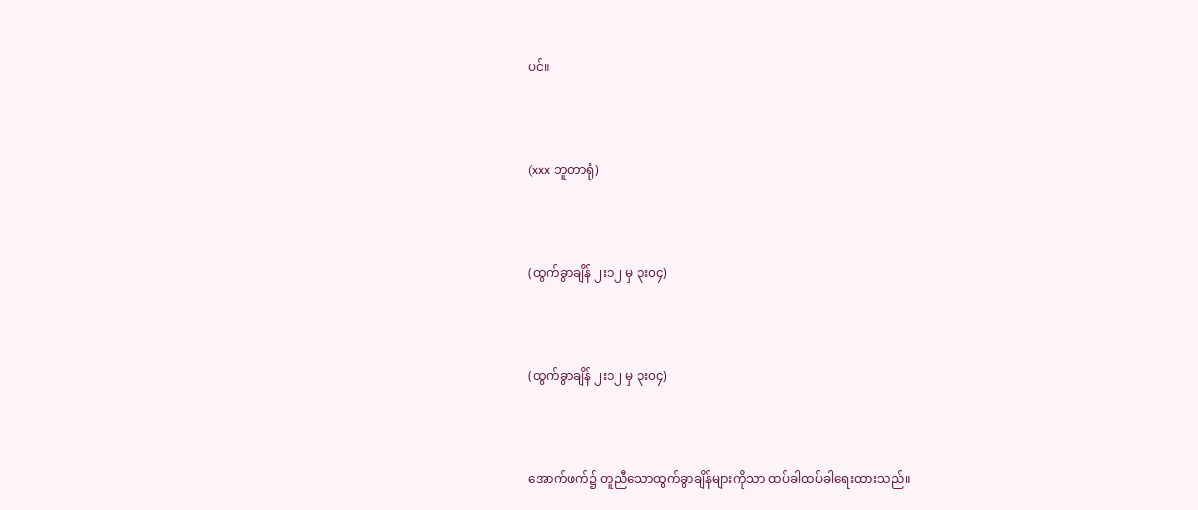ပင်။



(xxx ဘူတာရုံ)



(ထွက်ခွာချိန် ၂း၁၂ မှ ၃း၀၄)



(ထွက်ခွာချိန် ၂း၁၂ မှ ၃း၀၄)



အောက်ဖက်၌ တူညီသောထွက်ခွာချိန်များကိုသာ ထပ်ခါထပ်ခါရေးထားသည်။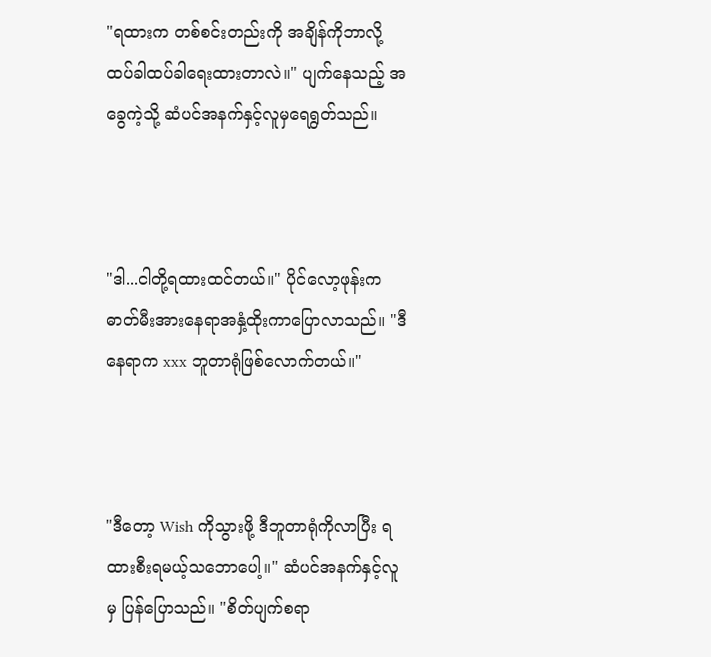"ရထားက တစ်စင်းတည်းကို အချိန်ကိုဘာလို့ ထပ်ခါထပ်ခါရေးထားတာလဲ။" ပျက်နေသည့် အခွေကဲ့သို့ ဆံပင်အနက်နှင့်လူမှရေရွတ်သည်။



"ဒါ...ငါတို့ရထားထင်တယ်။" ပိုင်လော့ဖုန်းက ဓာတ်မီးအားနေရာအနှံ့ထိုးကာပြောလာသည်။ "ဒီနေရာက xxx ဘူတာရုံဖြစ်လောက်တယ်။"



"ဒီတော့ Wish ကိုသွားဖို့ ဒီဘူတာရုံကိုလာပြီး ရထားစီးရမယ့်သဘောပေါ့။" ဆံပင်အနက်နှင့်လူမှ ပြန်ပြောသည်။ "စိတ်ပျက်စရာ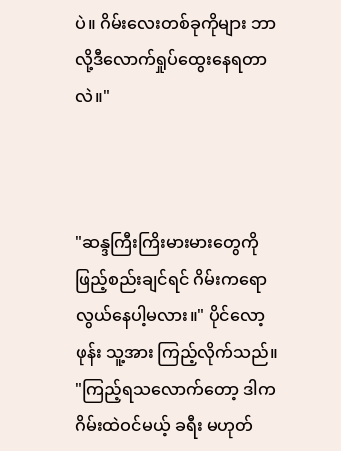ပဲ။ ဂိမ်းလေးတစ်ခုကိုများ ဘာလို့ဒီလောက်ရှုပ်ထွေးနေရတာလဲ။"



"ဆန္ဒကြီးကြိးမားမားတွေကို ဖြည့်စည်းချင်ရင် ဂိမ်းကရောလွယ်နေပါ့မလား။" ပိုင်လော့ဖုန်း သူ့အား ကြည့်လိုက်သည်။ "ကြည့်ရသလောက်တော့ ဒါကဂိမ်းထဲဝင်မယ့် ခရီး မဟုတ်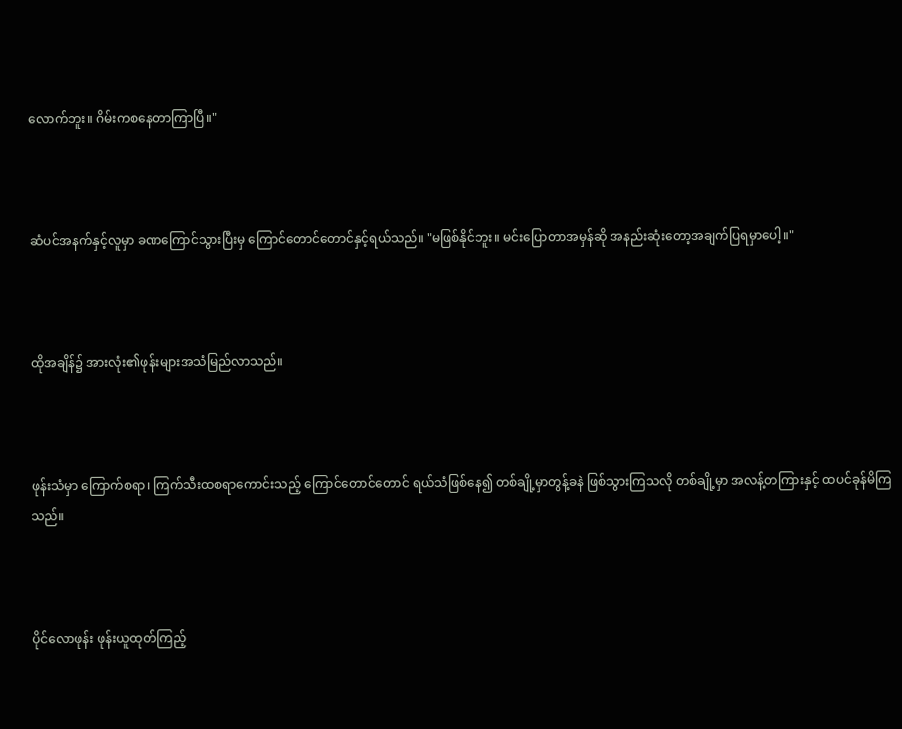လောက်ဘူး။ ဂိမ်းကစနေတာကြာပြီ။"



ဆံပင်အနက်နှင့်လူမှာ ခဏကြောင်သွားပြီးမှ ကြောင်တောင်တောင်နှင့်ရယ်သည်။ "မဖြစ်နိုင်ဘူး။ မင်းပြောတာအမှန်ဆို အနည်းဆုံးတော့အချက်ပြရမှာပေါ့။"



ထိုအချိန်၌ အားလုံး၏ဖုန်းများအသံမြည်လာသည်။



ဖုန်းသံမှာ ကြောက်စရာ၊ ကြက်သီးထစရာကောင်းသည့် ကြောင်တောင်တောင် ရယ်သံဖြစ်နေ၍ တစ်ချို့မှာတွန့်ခနဲ ဖြစ်သွားကြသလို တစ်ချို့မှာ အလန့်တကြားနှင့် ထပင်ခုန်မိကြသည်။



ပိုင်လောဖုန်း ဖုန်းယူထုတ်ကြည့်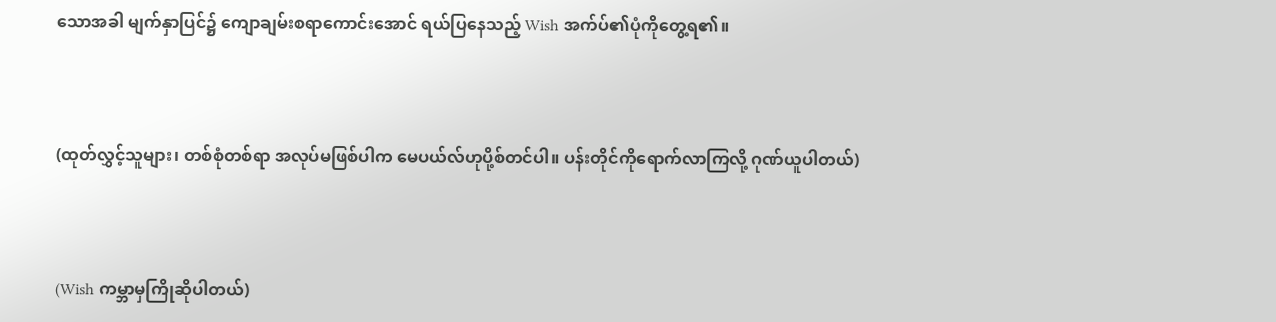သောအခါ မျက်နှာပြင်၌ ကျောချမ်းစရာကောင်းအောင် ရယ်ပြနေသည့် Wish အက်ပ်၏ပုံကိုတွေ့ရ၏။



(ထုတ်လွှင့်သူများ၊ တစ်စုံတစ်ရာ အလုပ်မဖြစ်ပါက မေပယ်လ်ဟုပို့စ်တင်ပါ။ ပန်းတိုင်ကိုရောက်လာကြလို့ ဂုဏ်ယူပါတယ်)



(Wish ကမ္ဘာမှကြိုဆိုပါတယ်)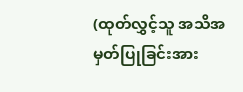(ထုတ်လွှင့်သူ အသိအမှတ်ပြုခြင်းအား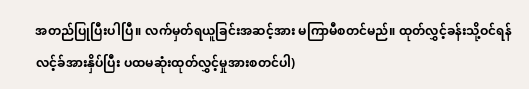အတည်ပြုပြီးပါပြီ။ လက်မှတ်ရယူခြင်းအဆင့်အား မကြာမီစတင်မည်။ ထုတ်လွှင့်ခန်းသို့ဝင်ရန် လင့်ခ်အားနှိပ်ပြီး ပထမဆုံးထုတ်လွှင့်မှုအားစတင်ပါ)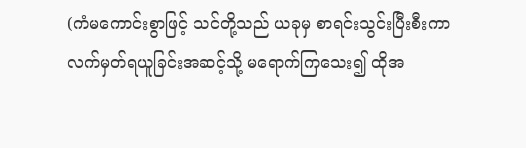(ကံမကောင်းစွာဖြင့် သင်တို့သည် ယခုမှ စာရင်းသွင်းပြီးစီးကာ လက်မှတ်ရယူခြင်းအဆင့်သို့ မရောက်ကြသေး၍ ထိုအ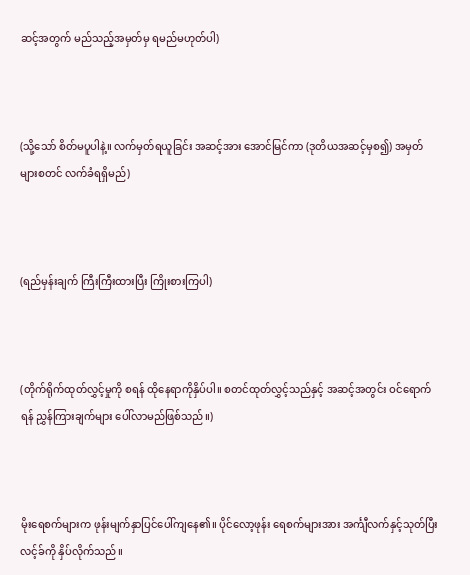ဆင့်အတွက် မည်သည့်အမှတ်မှ ရမည်မဟုတ်ပါ)



(သို့သော် စိတ်မပူပါနဲ့။ လက်မှတ်ရယူခြင်း အဆင့်အား အောင်မြင်ကာ (ဒုတိယအဆင့်မှစ၍) အမှတ်များစတင် လက်ခံရရှိမည်)



(ရည်မှန်းချက် ကြီးကြီးထားပြီး ကြိုးစားကြပါ)



(တိုက်ရိုက်ထုတ်လွှင့်မှုကို စရန် ထိုနေရာကိုနှိပ်ပါ။ စတင်ထုတ်လွှင့်သည်နှင့် အဆင့်အတွင်း ဝင်ရောက်ရန် ညွှန်ကြားချက်များ ပေါ်လာမည်ဖြစ်သည်။)



မိုးရေစက်များက ဖုန်းမျက်နှာပြင်ပေါ်ကျနေ၏။ ပိုင်လော့ဖုန်း ရေစက်များအား အင်္ကျီလက်နှင့်သုတ်ပြီး လင့်ခ်ကို နှိပ်လိုက်သည်။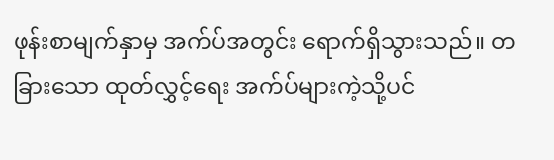ဖုန်းစာမျက်နှာမှ အက်ပ်အတွင်း ရောက်ရှိသွားသည်။ တခြားသော ထုတ်လွှင့်ရေး အက်ပ်များကဲ့သို့ပင်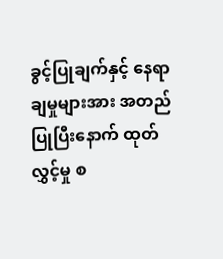ခွင့်ပြုချက်နှင့် နေရာချမှုများအား အတည်ပြုပြီးနောက် ထုတ်လွှင့်မှု စ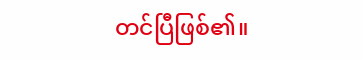တင်ပြီဖြစ်၏။